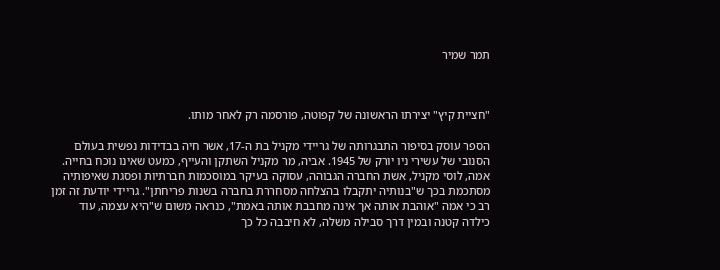תמר שמיר



"חציית קיץ" יצירתו הראשונה של קפוטה, פורסמה רק לאחר מותו.

הספר עוסק בסיפור התבגרותה של גריידי מקניל בת ה-17, אשר חיה בבדידות נפשית בעולם הסנובי של עשירי ניו יורק של 1945. אביה, מר מקניל השתקן והעייף, כמעט שאינו נוכח בחייה. אמה, לוסי מקניל, אשת החברה הגבוהה, עסוקה בעיקר במוסכמות חברתיות ופסגת שאיפותיה מסתכמת בכך ש"בנותיה יתקבלו בהצלחה מסחררת בחברה בשנות פריחתן". גריידי יודעת זה זמן רב כי אמה "אוהבת אותה אך אינה מחבבת אותה באמת", כנראה משום ש"היא עצמה, עוד כילדה קטנה ובמין דרך סבילה משלה, לא חיבבה כל כך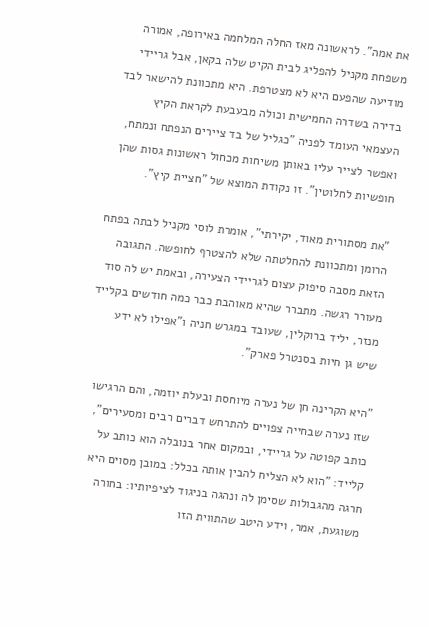את אמה". לראשונה מאז החלה המלחמה באירופה, אמורה משפחת מקניל להפליג לבית הקיט שלה בקאן, אבל גריידי מודיעה שהפעם היא לא מצטרפת. היא מתכוונת להישאר לבד בדירה בשדרה החמישית וכולה מבעבעת לקראת הקיץ העצמאי העומד לפניה "כגליל של בד ציירים הנפתח ונמתח, ואפשר לצייר עליו באותן משיחות מכחול ראשונות גסות שהן חופשיות לחלוטין". זו נקודת המוצא של "חציית קיץ".

"את מסתורית מאוד, יקירתי", אומרת לוסי מקניל לבתה בפתח הרומן ומתכוונת להחלטתה שלא להצטרף לחופשה. התגובה הזאת מסבה סיפוק עצום לגריידי הצעירה, ובאמת יש לה סוד מעורר רגשה. מתברר שהיא מאוהבת כבר כמה חודשים בקלייד מנזר, יליד ברוקלין, שעובד במגרש חניה ו"אפילו לא ידע שיש גן חיות בסנטרל פארק".

"היא הקרינה חן של נערה מיוחסת ובעלת יוזמה, והם הרגישו שזו נערה שבחייה צפויים להתרחש דברים רבים ומסעירים", כותב קפוטה על גריידי, ובמקום אחר בנובלה הוא כותב על קלייד: "הוא לא הצליח להבין אותה בכלל: במובן מסוים היא חרגה מהגבולות שסימן לה ונהגה בניגוד לציפיותיו: בחורה משוגעת, אמר, וידע היטב שהתווית הזו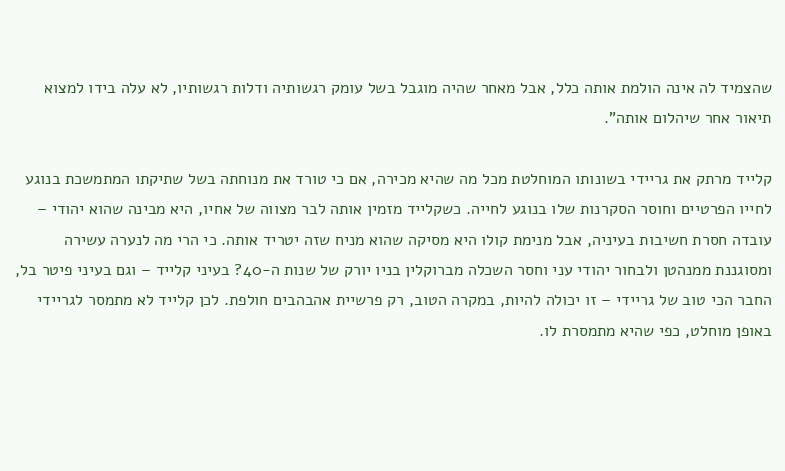שהצמיד לה אינה הולמת אותה כלל, אבל מאחר שהיה מוגבל בשל עומק רגשותיה ודלות רגשותיו, לא עלה בידו למצוא תיאור אחר שיהלום אותה".

קלייד מרתק את גריידי בשונותו המוחלטת מכל מה שהיא מכירה, אם כי טורד את מנוחתה בשל שתיקתו המתמשכת בנוגע לחייו הפרטיים וחוסר הסקרנות שלו בנוגע לחייה. כשקלייד מזמין אותה לבר מצווה של אחיו, היא מבינה שהוא יהודי – עובדה חסרת חשיבות בעיניה, אבל מנימת קולו היא מסיקה שהוא מניח שזה יטריד אותה. כי הרי מה לנערה עשירה ומסוגננת ממנהטן ולבחור יהודי עני וחסר השכלה מברוקלין בניו יורק של שנות ה-40? בעיני קלייד – וגם בעיני פיטר בל, החבר הכי טוב של גריידי – זו יכולה להיות, במקרה הטוב, רק פרשיית אהבהבים חולפת. לכן קלייד לא מתמסר לגריידי באופן מוחלט, כפי שהיא מתמסרת לו.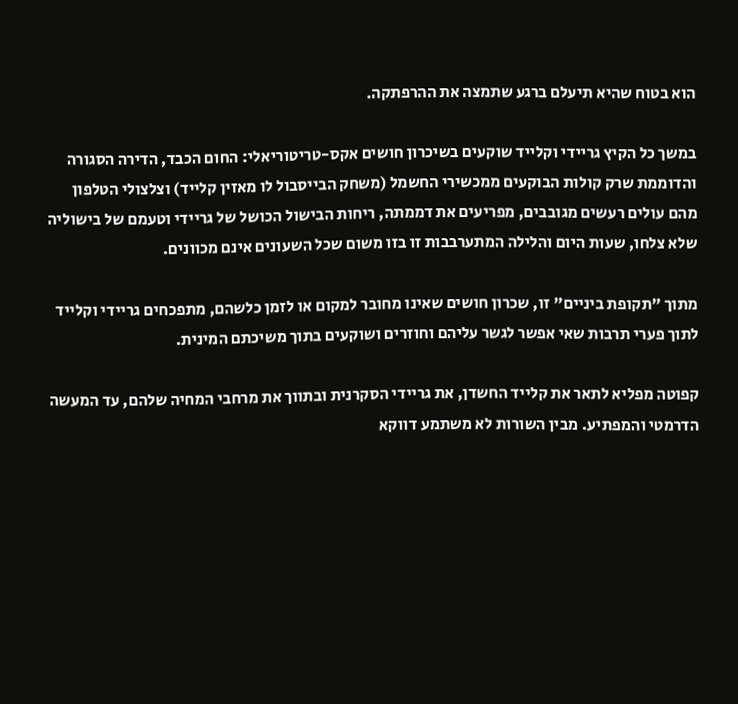הוא בטוח שהיא תיעלם ברגע שתמצה את ההרפתקה.

במשך כל הקיץ גריידי וקלייד שוקעים בשיכרון חושים אקס-טריטוריאלי: החום הכבד, הדירה הסגורה והדוממת שרק קולות הבוקעים ממכשירי החשמל (משחק הבייסבול לו מאזין קלייד) וצלצולי הטלפון מהם עולים רעשים מגובבים, מפריעים את דממתה, ריחות הבישול הכושל של גריידי וטעמם של בישוליה שלא צלחו, שעות היום והלילה המתערבבות זו בזו משום שכל השעונים אינם מכוונים.

מתוך "תקופת ביניים" זו, שכרון חושים שאינו מחובר למקום או לזמן כלשהם, מתפכחים גריידי וקלייד לתוך פערי תרבות שאי אפשר לגשר עליהם וחוזרים ושוקעים בתוך משיכתם המינית.

קפוטה מפליא לתאר את קלייד החשדן, את גריידי הסקרנית ובתווך את מרחבי המחיה שלהם, עד המעשה הדרמטי והמפתיע. מבין השורות לא משתמע דווקא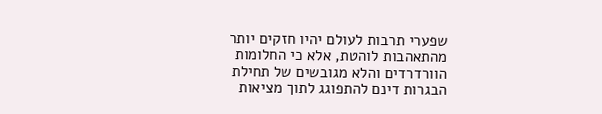שפערי תרבות לעולם יהיו חזקים יותר מהתאהבות לוהטת, אלא כי החלומות הוורדרדים והלא מגובשים של תחילת הבגרות דינם להתפוגג לתוך מציאות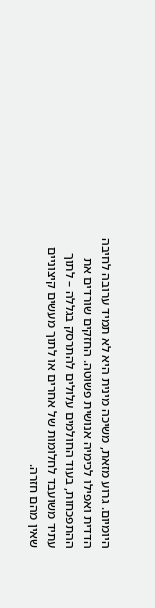היומיום. גרוע מזאת, משיכה מינית היא לא תמיד ערובה לחיבה הדדית ואפילו לכימיה אנושית פשוטה. החזקים שורדים את ההתפכחות, בעוד החולמים עלולים להתרסק בגללה – לתוך עתיד משועבד לחלומות של אחרים או לתוך מעשים קיצוניים שאין מהם חזרה.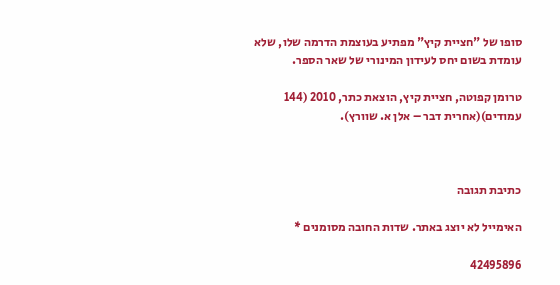סופו של "חציית קיץ" מפתיע בעוצמת הדרמה שלו, שלא עומדת בשום יחס לעידון המינורי של שאר הספר.

טרומן קפוטה, חציית קיץ, הוצאת כתר, 2010 (144 עמודים)(אחרית דבר – אלן א. שוורץ).



כתיבת תגובה

האימייל לא יוצג באתר. שדות החובה מסומנים *

42495896